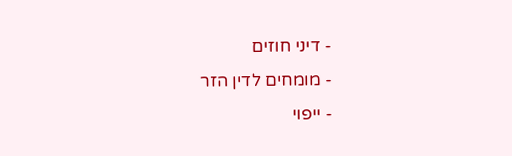- דיני חוזים
- מומחים לדין הזר
- ייפוי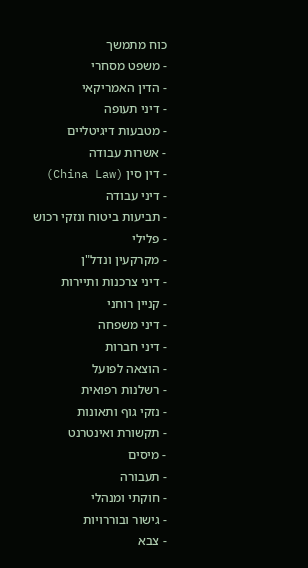כוח מתמשך
- משפט מסחרי
- הדין האמריקאי
- דיני תעופה
- מטבעות דיגיטליים
- אשרות עבודה
- דין סין (China Law)
- דיני עבודה
- תביעות ביטוח ונזקי רכוש
- פלילי
- מקרקעין ונדל"ן
- דיני צרכנות ותיירות
- קניין רוחני
- דיני משפחה
- דיני חברות
- הוצאה לפועל
- רשלנות רפואית
- נזקי גוף ותאונות
- תקשורת ואינטרנט
- מיסים
- תעבורה
- חוקתי ומנהלי
- גישור ובוררויות
- צבא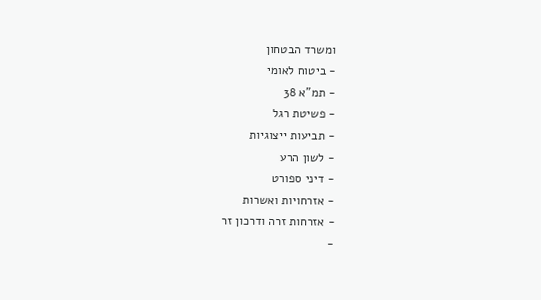ומשרד הבטחון
- ביטוח לאומי
- תמ"א 38
- פשיטת רגל
- תביעות ייצוגיות
- לשון הרע
- דיני ספורט
- אזרחויות ואשרות
- אזרחות זרה ודרכון זר
-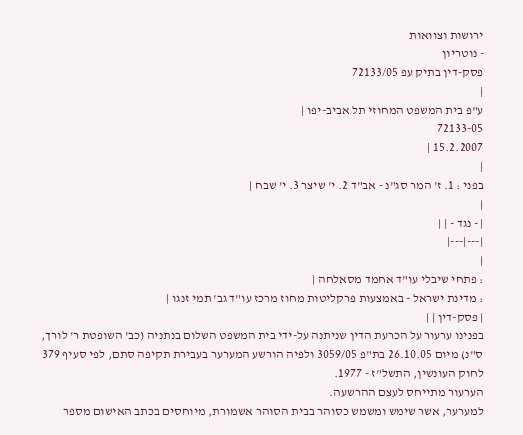ירושות וצוואות
- נוטריון
פסק-דין בתיק עפ 72133/05
|
ע"פ בית המשפט המחוזי תל אביב-יפו |
72133-05
15.2.2007 |
|
בפני : 1. ז' המר סג"נ - אב"ד 2. י' שיצר 3. י' שבח |
|
| - נגד - | |
|---|---|
|
: פתחי שיבלי עו"ד אחמד מסאלחה |
: מדינת ישראל - באמצעות פרקליטות מחוז מרכז עו"ד גב' תמי זנגו |
| פסק-דין | |
בפנינו ערעור על הכרעת הדין שניתנה על-ידי בית המשפט השלום בנתניה (כב' השופטת ר' לורך, ס"נ) מיום 26.10.05 בת"פ 3059/05 ולפיה הורשע המערער בעבירת תקיפה סתם, לפי סעיף 379 לחוק העונשין, התשל"ז - 1977.
הערעור מתייחס לעצם ההרשעה.
למערער, אשר שימש ומשמש כסוהר בבית הסוהר אשמורת, מיוחסים בכתב האישום מספר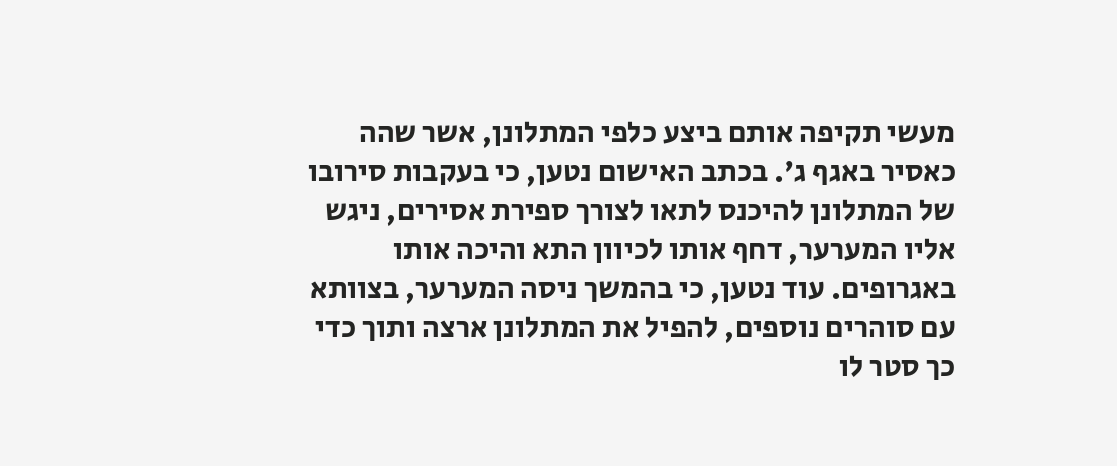מעשי תקיפה אותם ביצע כלפי המתלונן, אשר שהה כאסיר באגף ג'. בכתב האישום נטען, כי בעקבות סירובו של המתלונן להיכנס לתאו לצורך ספירת אסירים, ניגש אליו המערער, דחף אותו לכיוון התא והיכה אותו באגרופים. עוד נטען, כי בהמשך ניסה המערער, בצוותא עם סוהרים נוספים, להפיל את המתלונן ארצה ותוך כדי כך סטר לו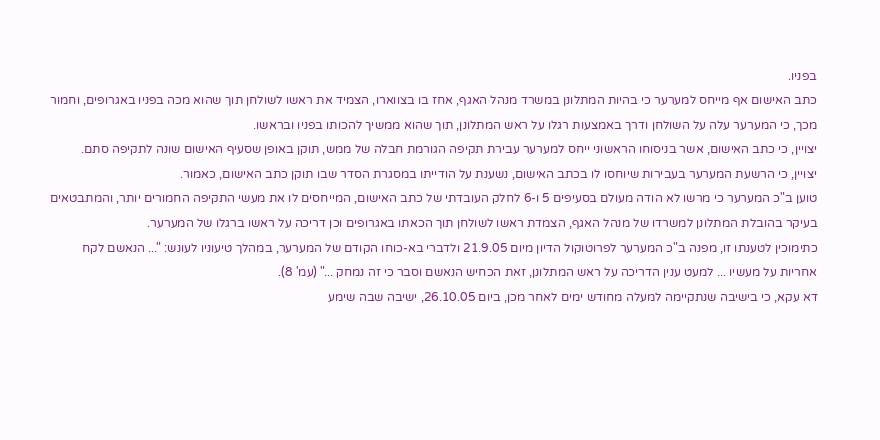בפניו.
כתב האישום אף מייחס למערער כי בהיות המתלונן במשרד מנהל האגף, אחז בו בצווארו, הצמיד את ראשו לשולחן תוך שהוא מכה בפניו באגרופים, וחמור מכך, כי המערער עלה על השולחן ודרך באמצעות רגלו על ראש המתלונן, תוך שהוא ממשיך להכותו בפניו ובראשו.
יצויין, כי כתב האישום, אשר בניסוחו הראשוני ייחס למערער עבירת תקיפה הגורמת חבלה של ממש, תוקן באופן שסעיף האישום שונה לתקיפה סתם.
יצויין, כי הרשעת המערער בעבירות שיוחסו לו בכתב האישום, נשענת על הודייתו במסגרת הסדר שבו תוקן כתב האישום, כאמור.
טוען ב"כ המערער כי מרשו לא הודה מעולם בסעיפים 5 ו-6 לחלק העובדתי של כתב האישום, המייחסים לו את מעשי התקיפה החמורים יותר, והמתבטאים בעיקר בהובלת המתלונן למשרדו של מנהל האגף, הצמדת ראשו לשולחן תוך הכאתו באגרופים וכן דריכה על ראשו ברגלו של המערער.
כתימוכין לטענתו זו, מפנה ב"כ המערער לפרוטוקול הדיון מיום 21.9.05 ולדברי בא-כוחו הקודם של המערער, במהלך טיעוניו לעונש: "... הנאשם לקח אחריות על מעשיו ... למעט ענין הדריכה על ראש המתלונן, זאת הכחיש הנאשם וסבר כי זה נמחק ..." (עמ' 8).
דא עקא, כי בישיבה שנתקיימה למעלה מחודש ימים לאחר מכן, ביום 26.10.05, ישיבה שבה שימע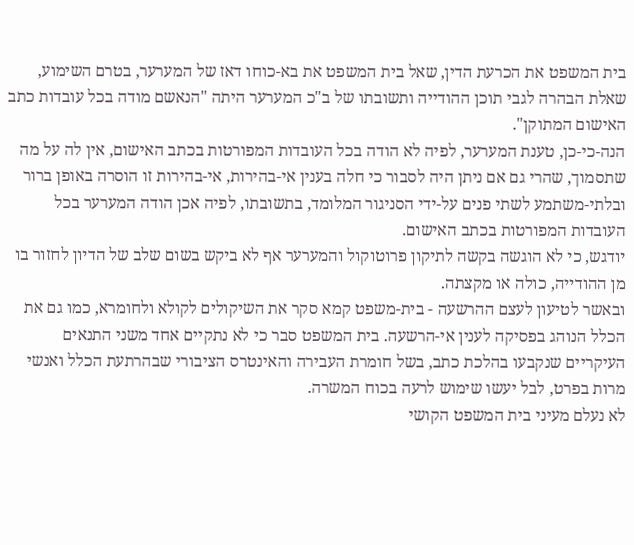בית המשפט את הכרעת הדין, שאל בית המשפט את בא-כוחו דאז של המערער, בטרם השימוע, שאלת הבהרה לגבי תוכן ההודייה ותשובתו של ב"כ המערער היתה "הנאשם מודה בכל עובדות כתב האישום המתוקן".
הנה-כי-כן, טענת המערער, לפיה לא הודה בכל העובדות המפורטות בכתב האישום, אין לה על מה שתסמוך, שהרי גם אם ניתן היה לסבור כי חלה בענין אי-בהירות, אי-בהירות זו הוסרה באופן ברור ובלתי-משתמע לשתי פנים על-ידי הסניגור המלומד, בתשובתו, לפיה אכן הודה המערער בכל העובדות המפורטות בכתב האישום.
יודגש, כי לא הוגשה בקשה לתיקון פרוטוקול והמערער אף לא ביקש בשום שלב של הדיון לחזור בו מן ההודייה, כולה או מקצתה.
ובאשר לטיעון לעצם ההרשעה - בית-משפט קמא סקר את השיקולים לקולא ולחומרא, כמו גם את הכלל הנוהג בפסיקה לענין אי-הרשעה. בית המשפט סבר כי לא נתקיים אחד משני התנאים העיקריים שנקבעו בהלכת כתב, בשל חומרת העבירה והאינטרס הציבורי שבהרתעת הכלל ואנשי מרות בפרט, לבל יעשו שימוש לרעה בכוח המשרה.
לא נעלם מעיני בית המשפט הקושי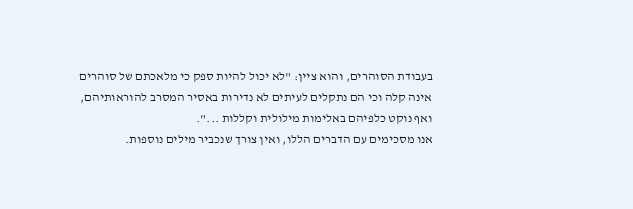בעבודת הסוהרים, והוא ציין: "לא יכול להיות ספק כי מלאכתם של סוהרים אינה קלה וכי הם נתקלים לעיתים לא נדירות באסיר המסרב להוראותיהם, ואף נוקט כלפיהם באלימות מילולית וקללות ...".
אנו מסכימים עם הדברים הללו, ואין צורך שנכביר מילים נוספות.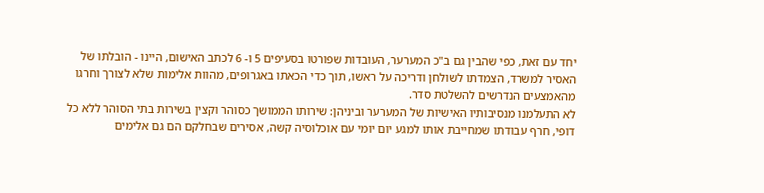יחד עם זאת, כפי שהבין גם ב"כ המערער, העובדות שפורטו בסעיפים 5 ו- 6 לכתב האישום, היינו - הובלתו של האסיר למשרד, הצמדתו לשולחן ודריכה על ראשו, תוך כדי הכאתו באגרופים, מהוות אלימות שלא לצורך וחרגו מהאמצעים הנדרשים להשלטת סדר.
לא התעלמנו מנסיבותיו האישיות של המערער וביניהן: שירותו הממושך כסוהר וקצין בשירות בתי הסוהר ללא כל דופי, חרף עבודתו שמחייבת אותו למגע יום יומי עם אוכלוסיה קשה, אסירים שבחלקם הם גם אלימים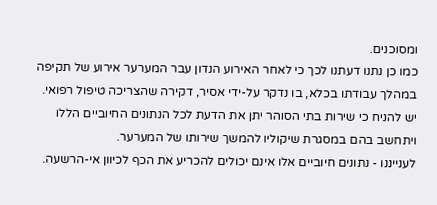ומסוכנים.
כמו כן נתנו דעתנו לכך כי לאחר האירוע הנדון עבר המערער אירוע של תקיפה במהלך עבודתו בכלא, בו נדקר על-ידי אסיר, דקירה שהצריכה טיפול רפואי.
יש להניח כי שירות בתי הסוהר יתן את הדעת לכל הנתונים החיוביים הללו ויתחשב בהם במסגרת שיקוליו להמשך שירותו של המערער.
לענייננו - נתונים חיוביים אלו אינם יכולים להכריע את הכף לכיוון אי-הרשעה.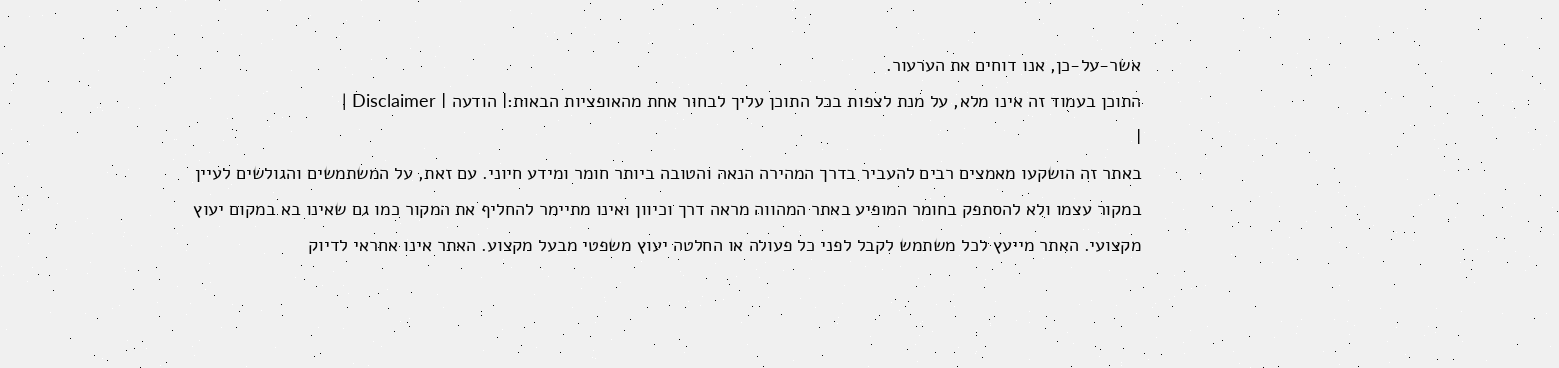אשר-על-כן, אנו דוחים את הערעור.
התוכן בעמוד זה אינו מלא, על מנת לצפות בכל התוכן עליך לבחור אחת מהאופציות הבאות:| הודעה | Disclaimer |
|
באתר זה הושקעו מאמצים רבים להעביר בדרך המהירה הנאה והטובה ביותר חומר ומידע חיוני. עם זאת, על המשתמשים והגולשים לעיין במקור עצמו ולא להסתפק בחומר המופיע באתר המהווה מראה דרך וכיוון ואינו מתיימר להחליף את המקור כמו גם שאינו בא במקום יעוץ מקצועי. האתר מייעץ לכל משתמש לקבל לפני כל פעולה או החלטה יעוץ משפטי מבעל מקצוע. האתר אינו אחראי לדיוק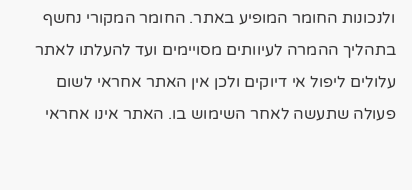ולנכונות החומר המופיע באתר. החומר המקורי נחשף בתהליך ההמרה לעיוותים מסויימים ועד להעלתו לאתר עלולים ליפול אי דיוקים ולכן אין האתר אחראי לשום פעולה שתעשה לאחר השימוש בו. האתר אינו אחראי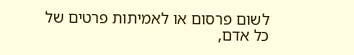לשום פרסום או לאמיתות פרטים של כל אדם,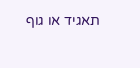תאגיד או גוף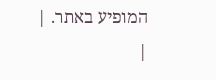המופיע באתר. |
|